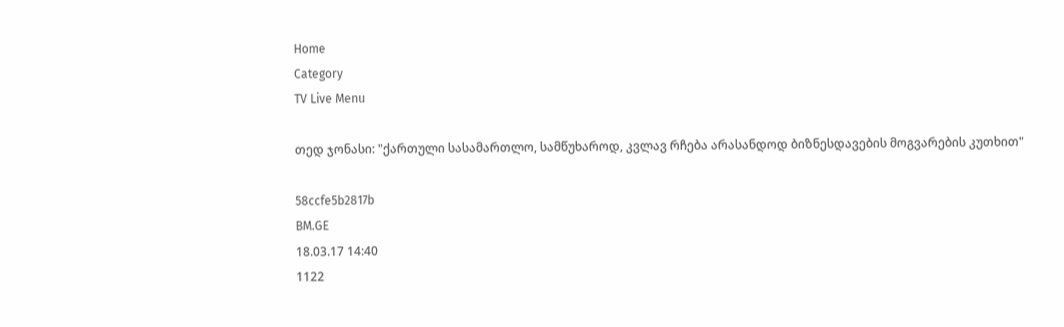Home
Category
TV Live Menu

თედ ჯონასი: "ქართული სასამართლო, სამწუხაროდ, კვლავ რჩება არასანდოდ ბიზნესდავების მოგვარების კუთხით"

58ccfe5b2817b
BM.GE
18.03.17 14:40
1122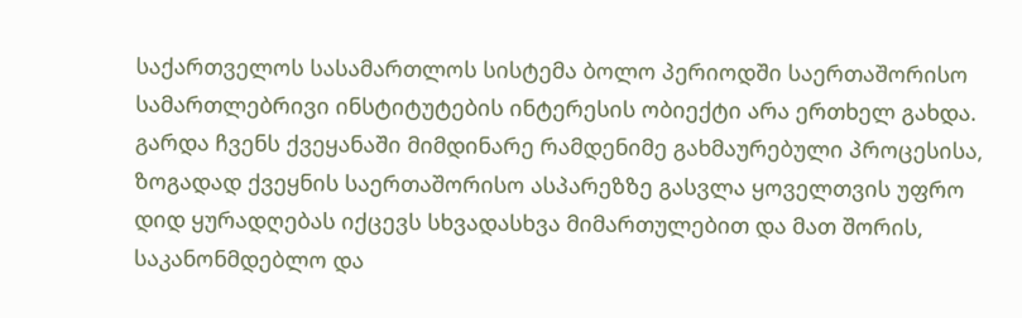საქართველოს სასამართლოს სისტემა ბოლო პერიოდში საერთაშორისო სამართლებრივი ინსტიტუტების ინტერესის ობიექტი არა ერთხელ გახდა. გარდა ჩვენს ქვეყანაში მიმდინარე რამდენიმე გახმაურებული პროცესისა, ზოგადად ქვეყნის საერთაშორისო ასპარეზზე გასვლა ყოველთვის უფრო დიდ ყურადღებას იქცევს სხვადასხვა მიმართულებით და მათ შორის, საკანონმდებლო და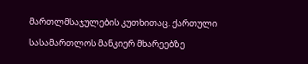მართლმსაჯულების კუთხითაც. ქართული სასამართლოს მანკიერ მხარეებზე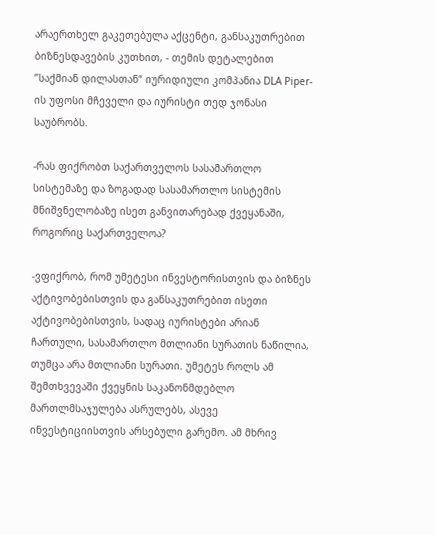არაერთხელ გაკეთებულა აქცენტი, განსაკუთრებით ბიზნესდავების კუთხით, - თემის დეტალებით ’’საქმიან დილასთან“ იურიდიული კომპანია DLA Piper-ის უფოსი მჩეველი და იურისტი თედ ჯონასი საუბრობს.

-რას ფიქრობთ საქართველოს სასამართლო სისტემაზე და ზოგადად სასამართლო სისტემის მნიშვნელობაზე ისეთ განვითარებად ქვეყანაში, როგორიც საქართველოა?

-ვფიქრობ, რომ უმეტესი ინვესტორისთვის და ბიზნეს აქტივობებისთვის და განსაკუთრებით ისეთი აქტივობებისთვის, სადაც იურისტები არიან ჩართული, სასამართლო მთლიანი სურათის ნაწილია, თუმცა არა მთლიანი სურათი. უმეტეს როლს ამ შემთხვევაში ქვეყნის საკანონმდებლო მართლმსაჯულება ასრულებს, ასევე ინვესტიციისთვის არსებული გარემო. ამ მხრივ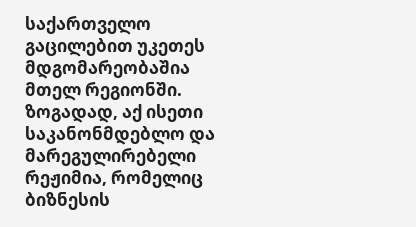საქართველო გაცილებით უკეთეს მდგომარეობაშია მთელ რეგიონში. ზოგადად, აქ ისეთი საკანონმდებლო და მარეგულირებელი რეჟიმია, რომელიც ბიზნესის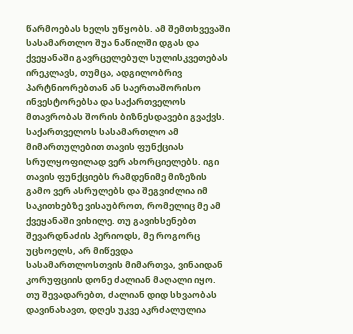წარმოებას ხელს უწყობს. ამ შემთხვევაში სასამართლო შუა ნაწილში დგას და ქვეყანაში გავრცელებულ სულისკვეთებას ირეკლავს, თუმცა, ადგილობრივ პარტნიორებთან ან საერთაშორისო ინვესტორებსა და საქართველოს მთავრობას შორის ბიზნესდავები გვაქვს. საქართველოს სასამართლო ამ მიმართულებით თავის ფუნქციას სრულყოფილად ვერ ახორციელებს. იგი თავის ფუნქციებს რამდენიმე მიზეზის გამო ვერ ასრულებს და შეგვიძლია იმ საკითხებზე ვისაუბროთ, რომელიც მე ამ ქვეყანაში ვიხილე. თუ გავიხსენებთ შევარდნაძის პერიოდს, მე როგორც უცხოელს, არ მიწევდა სასამართლოსთვის მიმართვა, ვინაიდან კორუფციის დონე ძალიან მაღალი იყო. თუ შევადარებთ, ძალიან დიდ სხვაობას დავინახავთ, დღეს უკვე აკრძალულია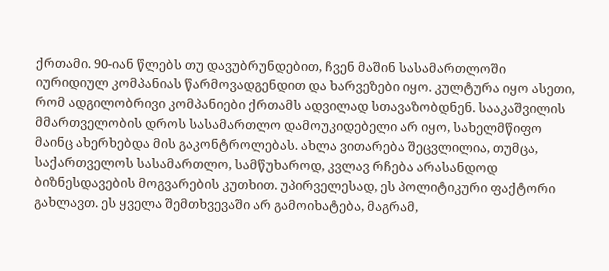ქრთამი. 90-იან წლებს თუ დავუბრუნდებით, ჩვენ მაშინ სასამართლოში იურიდიულ კომპანიას წარმოვადგენდით და ხარვეზები იყო. კულტურა იყო ასეთი, რომ ადგილობრივი კომპანიები ქრთამს ადვილად სთავაზობდნენ. სააკაშვილის მმართველობის დროს სასამართლო დამოუკიდებელი არ იყო, სახელმწიფო მაინც ახერხებდა მის გაკონტროლებას. ახლა ვითარება შეცვლილია, თუმცა, საქართველოს სასამართლო, სამწუხაროდ, კვლავ რჩება არასანდოდ ბიზნესდავების მოგვარების კუთხით. უპირველესად, ეს პოლიტიკური ფაქტორი გახლავთ. ეს ყველა შემთხვევაში არ გამოიხატება, მაგრამ,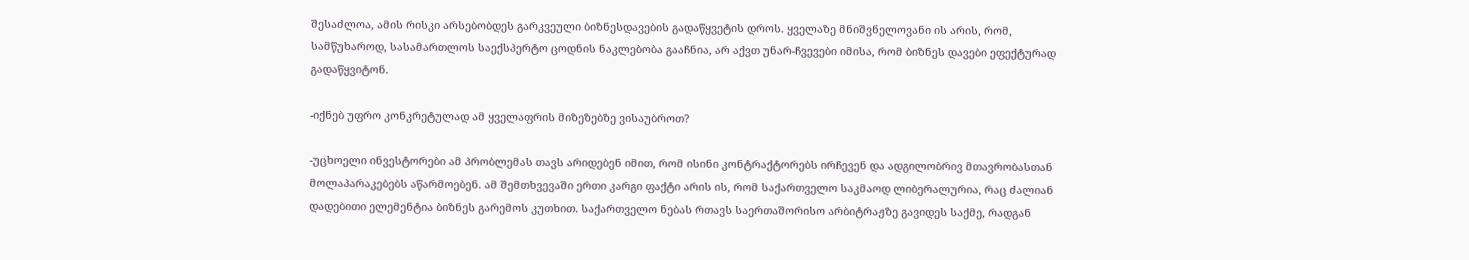შესაძლოა, ამის რისკი არსებობდეს გარკვეული ბიზნესდავების გადაწყვეტის დროს. ყველაზე მნიშვნელოვანი ის არის, რომ, სამწუხაროდ, სასამართლოს საექსპერტო ცოდნის ნაკლებობა გააჩნია, არ აქვთ უნარ-ჩვევები იმისა, რომ ბიზნეს დავები ეფექტურად გადაწყვიტონ.

-იქნებ უფრო კონკრეტულად ამ ყველაფრის მიზეზებზე ვისაუბროთ?

-უცხოელი ინვესტორები ამ პრობლემას თავს არიდებენ იმით, რომ ისინი კონტრაქტორებს ირჩევენ და ადგილობრივ მთავრობასთან მოლაპარაკებებს აწარმოებენ. ამ შემთხვევაში ერთი კარგი ფაქტი არის ის, რომ საქართველო საკმაოდ ლიბერალურია, რაც ძალიან დადებითი ელემენტია ბიზნეს გარემოს კუთხით. საქართველო ნებას რთავს საერთაშორისო არბიტრაჟზე გავიდეს საქმე, რადგან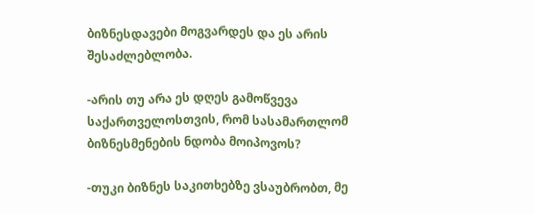ბიზნესდავები მოგვარდეს და ეს არის შესაძლებლობა.

-არის თუ არა ეს დღეს გამოწვევა საქართველოსთვის, რომ სასამართლომ ბიზნესმენების ნდობა მოიპოვოს?

-თუკი ბიზნეს საკითხებზე ვსაუბრობთ, მე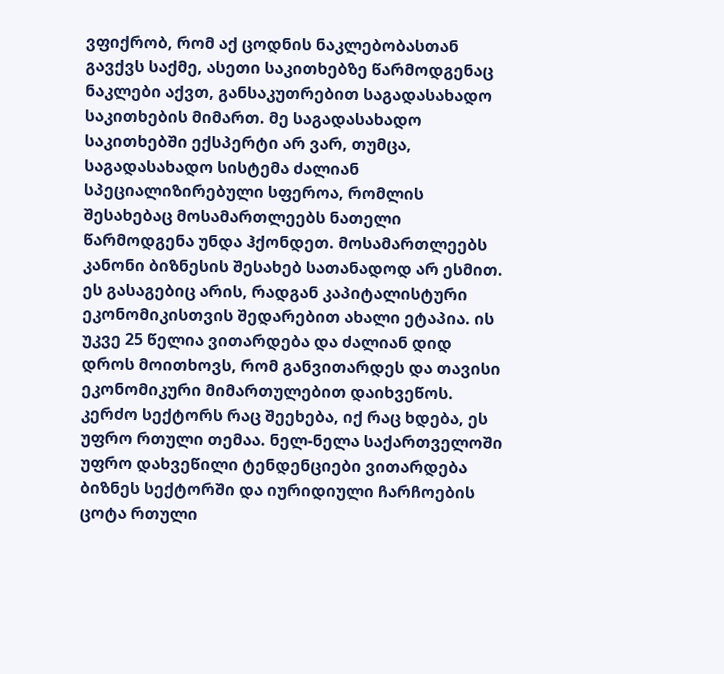ვფიქრობ, რომ აქ ცოდნის ნაკლებობასთან გავქვს საქმე, ასეთი საკითხებზე წარმოდგენაც ნაკლები აქვთ, განსაკუთრებით საგადასახადო საკითხების მიმართ. მე საგადასახადო საკითხებში ექსპერტი არ ვარ, თუმცა, საგადასახადო სისტემა ძალიან სპეციალიზირებული სფეროა, რომლის შესახებაც მოსამართლეებს ნათელი წარმოდგენა უნდა ჰქონდეთ. მოსამართლეებს კანონი ბიზნესის შესახებ სათანადოდ არ ესმით. ეს გასაგებიც არის, რადგან კაპიტალისტური ეკონომიკისთვის შედარებით ახალი ეტაპია. ის უკვე 25 წელია ვითარდება და ძალიან დიდ დროს მოითხოვს, რომ განვითარდეს და თავისი ეკონომიკური მიმართულებით დაიხვეწოს.
კერძო სექტორს რაც შეეხება, იქ რაც ხდება, ეს უფრო რთული თემაა. ნელ-ნელა საქართველოში უფრო დახვეწილი ტენდენციები ვითარდება ბიზნეს სექტორში და იურიდიული ჩარჩოების ცოტა რთული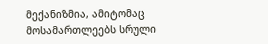მექანიზმია, ამიტომაც მოსამართლეებს სრული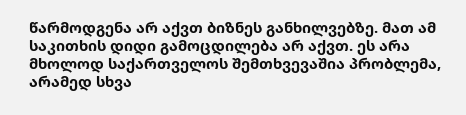წარმოდგენა არ აქვთ ბიზნეს განხილვებზე. მათ ამ საკითხის დიდი გამოცდილება არ აქვთ. ეს არა მხოლოდ საქართველოს შემთხვევაშია პრობლემა, არამედ სხვა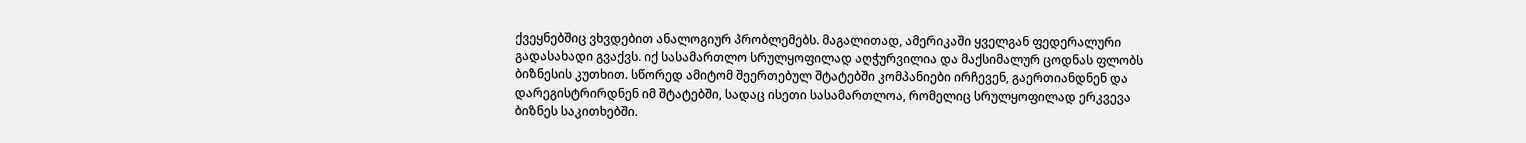ქვეყნებშიც ვხვდებით ანალოგიურ პრობლემებს. მაგალითად, ამერიკაში ყველგან ფედერალური გადასახადი გვაქვს. იქ სასამართლო სრულყოფილად აღჭურვილია და მაქსიმალურ ცოდნას ფლობს ბიზნესის კუთხით. სწორედ ამიტომ შეერთებულ შტატებში კომპანიები ირჩევენ, გაერთიანდნენ და დარეგისტრირდნენ იმ შტატებში, სადაც ისეთი სასამართლოა, რომელიც სრულყოფილად ერკვევა ბიზნეს საკითხებში.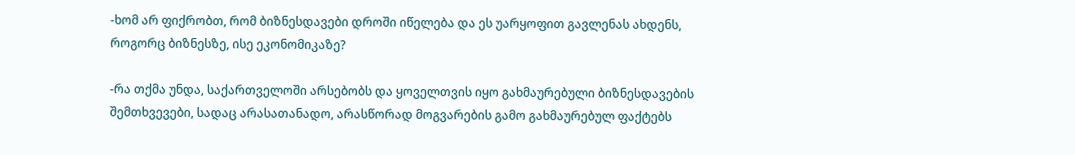-ხომ არ ფიქრობთ, რომ ბიზნესდავები დროში იწელება და ეს უარყოფით გავლენას ახდენს, როგორც ბიზნესზე, ისე ეკონომიკაზე?

-რა თქმა უნდა, საქართველოში არსებობს და ყოველთვის იყო გახმაურებული ბიზნესდავების შემთხვევები, სადაც არასათანადო, არასწორად მოგვარების გამო გახმაურებულ ფაქტებს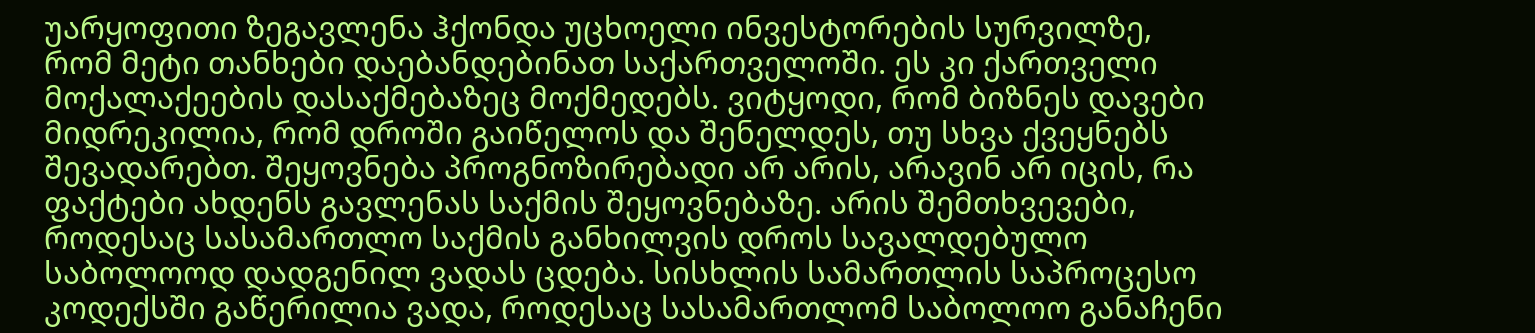უარყოფითი ზეგავლენა ჰქონდა უცხოელი ინვესტორების სურვილზე, რომ მეტი თანხები დაებანდებინათ საქართველოში. ეს კი ქართველი მოქალაქეების დასაქმებაზეც მოქმედებს. ვიტყოდი, რომ ბიზნეს დავები მიდრეკილია, რომ დროში გაიწელოს და შენელდეს, თუ სხვა ქვეყნებს შევადარებთ. შეყოვნება პროგნოზირებადი არ არის, არავინ არ იცის, რა ფაქტები ახდენს გავლენას საქმის შეყოვნებაზე. არის შემთხვევები, როდესაც სასამართლო საქმის განხილვის დროს სავალდებულო საბოლოოდ დადგენილ ვადას ცდება. სისხლის სამართლის საპროცესო კოდექსში გაწერილია ვადა, როდესაც სასამართლომ საბოლოო განაჩენი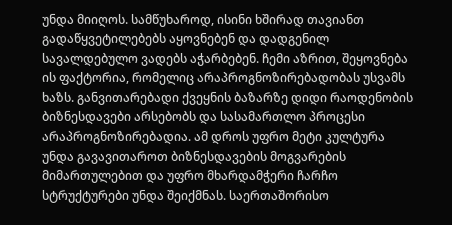უნდა მიიღოს. სამწუხაროდ, ისინი ხშირად თავიანთ გადაწყვეტილებებს აყოვნებენ და დადგენილ სავალდებულო ვადებს აჭარბებენ. ჩემი აზრით, შეყოვნება ის ფაქტორია, რომელიც არაპროგნოზირებადობას უსვამს ხაზს. განვითარებადი ქვეყნის ბაზარზე დიდი რაოდენობის ბიზნესდავები არსებობს და სასამართლო პროცესი არაპროგნოზირებადია. ამ დროს უფრო მეტი კულტურა უნდა გავავითაროთ ბიზნესდავების მოგვარების მიმართულებით და უფრო მხარდამჭერი ჩარჩო სტრუქტურები უნდა შეიქმნას. საერთაშორისო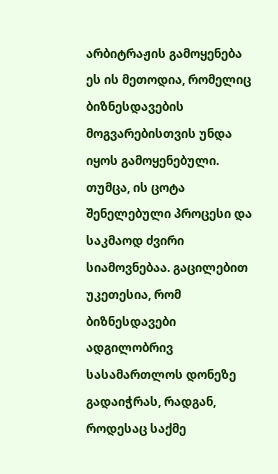არბიტრაჟის გამოყენება ეს ის მეთოდია, რომელიც ბიზნესდავების მოგვარებისთვის უნდა იყოს გამოყენებული. თუმცა, ის ცოტა შენელებული პროცესი და საკმაოდ ძვირი სიამოვნებაა. გაცილებით უკეთესია, რომ ბიზნესდავები ადგილობრივ სასამართლოს დონეზე გადაიჭრას, რადგან, როდესაც საქმე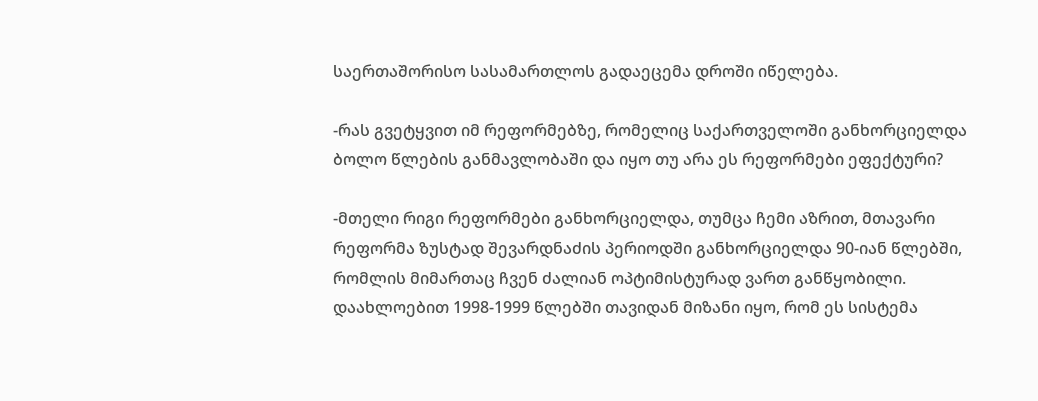საერთაშორისო სასამართლოს გადაეცემა დროში იწელება.

-რას გვეტყვით იმ რეფორმებზე, რომელიც საქართველოში განხორციელდა ბოლო წლების განმავლობაში და იყო თუ არა ეს რეფორმები ეფექტური?

-მთელი რიგი რეფორმები განხორციელდა, თუმცა ჩემი აზრით, მთავარი რეფორმა ზუსტად შევარდნაძის პერიოდში განხორციელდა 90-იან წლებში, რომლის მიმართაც ჩვენ ძალიან ოპტიმისტურად ვართ განწყობილი. დაახლოებით 1998-1999 წლებში თავიდან მიზანი იყო, რომ ეს სისტემა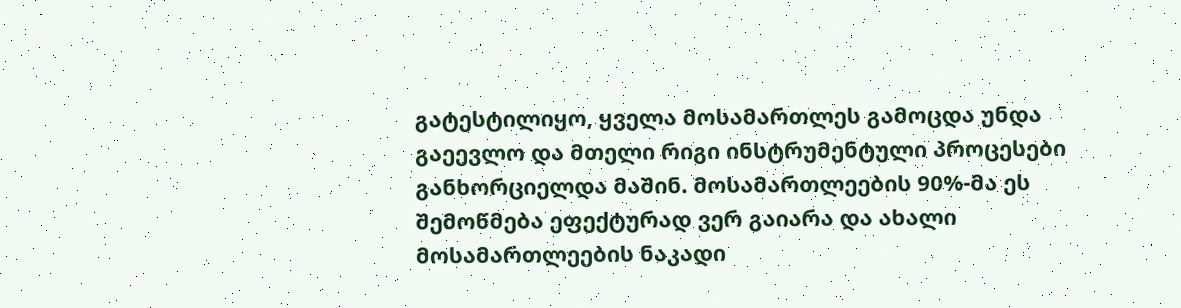გატესტილიყო, ყველა მოსამართლეს გამოცდა უნდა გაეევლო და მთელი რიგი ინსტრუმენტული პროცესები განხორციელდა მაშინ. მოსამართლეების 90%-მა ეს შემოწმება ეფექტურად ვერ გაიარა და ახალი მოსამართლეების ნაკადი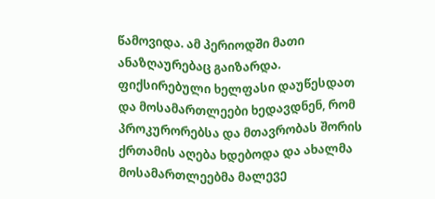წამოვიდა. ამ პერიოდში მათი ანაზღაურებაც გაიზარდა. ფიქსირებული ხელფასი დაუწესდათ და მოსამართლეები ხედავდნენ, რომ პროკურორებსა და მთავრობას შორის ქრთამის აღება ხდებოდა და ახალმა მოსამართლეებმა მალევე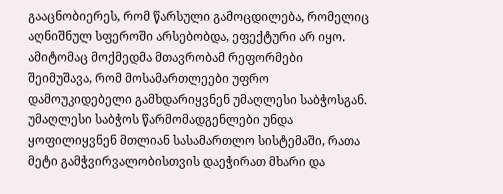გააცნობიერეს, რომ წარსული გამოცდილება, რომელიც აღნიშნულ სფეროში არსებობდა, ეფექტური არ იყო. ამიტომაც მოქმედმა მთავრობამ რეფორმები შეიმუშავა, რომ მოსამართლეები უფრო დამოუკიდებელი გამხდარიყვნენ უმაღლესი საბჭოსგან. უმაღლესი საბჭოს წარმომადგენლები უნდა ყოფილიყვნენ მთლიან სასამართლო სისტემაში, რათა მეტი გამჭვირვალობისთვის დაეჭირათ მხარი და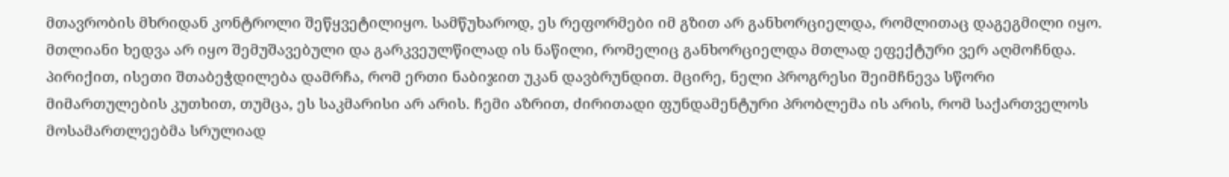მთავრობის მხრიდან კონტროლი შეწყვეტილიყო. სამწუხაროდ, ეს რეფორმები იმ გზით არ განხორციელდა, რომლითაც დაგეგმილი იყო. მთლიანი ხედვა არ იყო შემუშავებული და გარკვეულწილად ის ნაწილი, რომელიც განხორციელდა მთლად ეფექტური ვერ აღმოჩნდა. პირიქით, ისეთი შთაბეჭდილება დამრჩა, რომ ერთი ნაბიჯით უკან დავბრუნდით. მცირე, ნელი პროგრესი შეიმჩნევა სწორი მიმართულების კუთხით, თუმცა, ეს საკმარისი არ არის. ჩემი აზრით, ძირითადი ფუნდამენტური პრობლემა ის არის, რომ საქართველოს მოსამართლეებმა სრულიად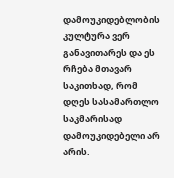დამოუკიდებლობის კულტურა ვერ განავითარეს და ეს რჩება მთავარ საკითხად, რომ დღეს სასამართლო საკმარისად დამოუკიდებელი არ არის.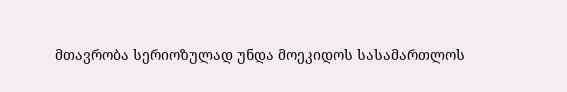მთავრობა სერიოზულად უნდა მოეკიდოს სასამართლოს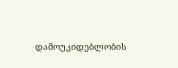დამოუკიდებლობის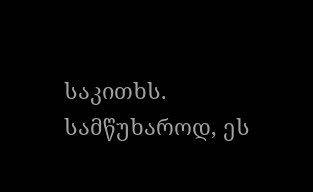საკითხს. სამწუხაროდ, ეს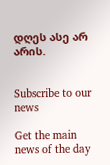დღეს ასე არ არის.


Subscribe to our news

Get the main news of the day